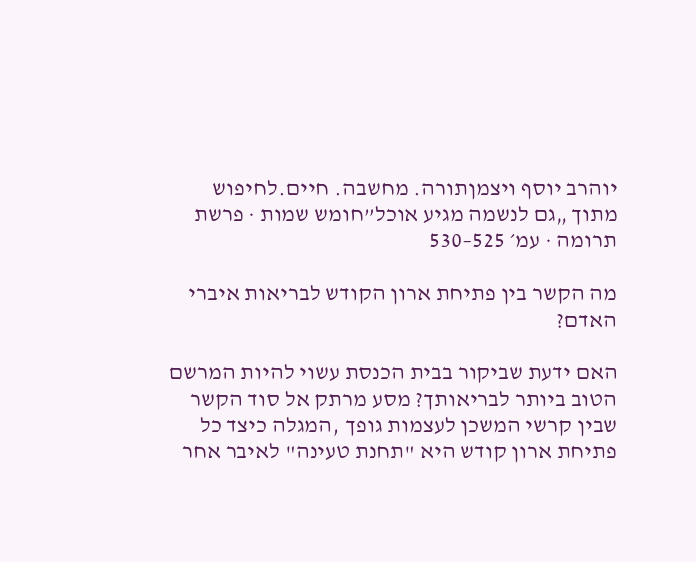יוהרב יוסף ויצמןתורה. מחשבה. חיים.לחיפוש
מתוך „גם לנשמה מגיע אוכל”חומש שמות · פרשת תרומה · עמ׳ 525–530

מה הקשר בין פתיחת ארון הקודש לבריאות איברי האדם?

האם ידעת שביקור בבית הכנסת עשוי להיות המרשם הטוב ביותר לבריאותך? מסע מרתק אל סוד הקשר שבין קרשי המשכן לעצמות גופך ,המגלה כיצד כל פתיחת ארון קודש היא "תחנת טעינה" לאיבר אחר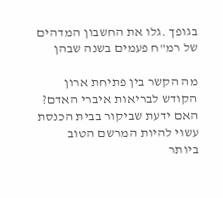בגופך .גלו את החשבון המדהים של רמ"ח פעמים בשנה שבהן

מה הקשר בין פתיחת ארון הקודש לבריאות איברי האדם? האם ידעת שביקור בבית הכנסת עשוי להיות המרשם הטוב ביותר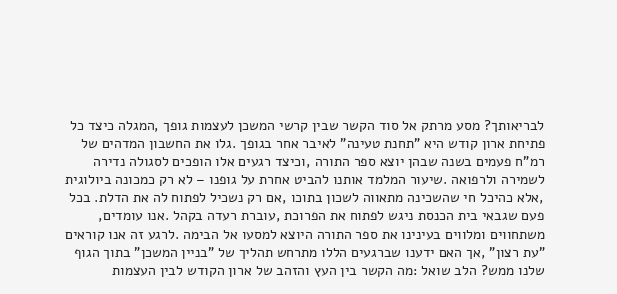לבריאותך? מסע מרתק אל סוד הקשר שבין קרשי המשכן לעצמות גופך ,המגלה כיצד כל פתיחת ארון קודש היא "תחנת טעינה" לאיבר אחר בגופך .גלו את החשבון המדהים של רמ"ח פעמים בשנה שבהן יוצא ספר התורה ,וכיצד רגעים אלו הופכים לסגולה נדירה לשמירה ולרפואה .שיעור המלמד אותנו להביט אחרת על גופנו – לא רק כמכונה ביולוגית ,אלא כהיכל חי שהשכינה מתאווה לשכון בתוכו ,אם רק נשכיל לפתוח לה את הדלת. בכל פעם שגבאי בית הכנסת ניגש לפתוח את הפרוכת ,עוברת רעדה בקהל .אנו עומדים, משתחווים ומלווים בעינינו את ספר התורה היוצא למסעו אל הבימה .לרגע זה אנו קוראים "עת רצון" ,אך האם ידענו שברגעים הללו מתרחש תהליך של "בניין המשכן" בתוך הגוף שלנו ממש? הלב שואל :מה הקשר בין העץ והזהב של ארון הקודש לבין העצמות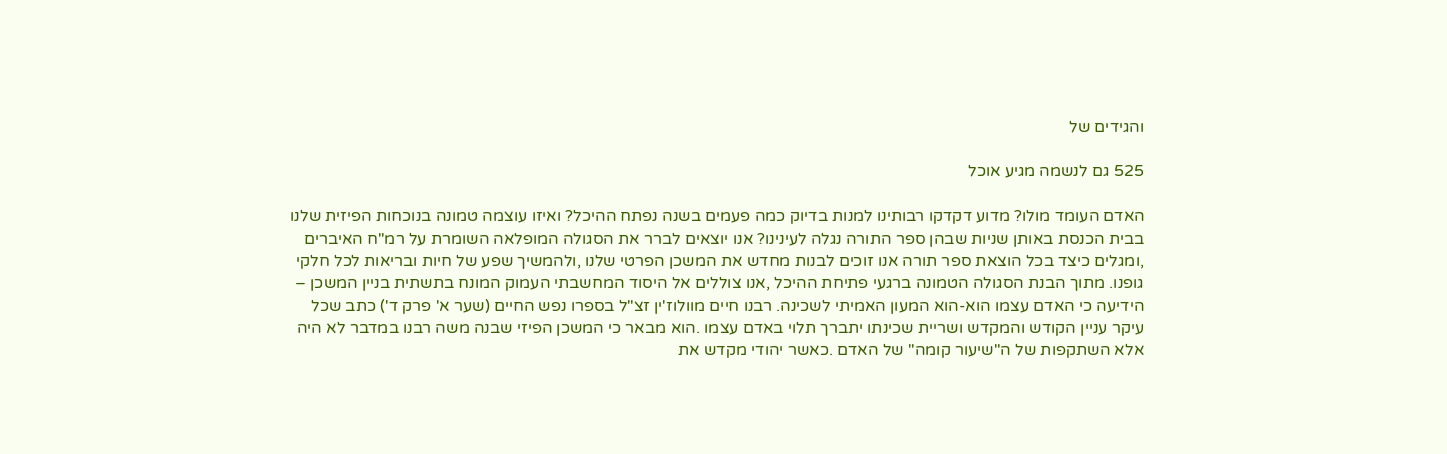והגידים של

525 גם לנשמה מגיע אוכל

האדם העומד מולו? מדוע דקדקו רבותינו למנות בדיוק כמה פעמים בשנה נפתח ההיכל? ואיזו עוצמה טמונה בנוכחות הפיזית שלנו בבית הכנסת באותן שניות שבהן ספר התורה נגלה לעינינו? אנו יוצאים לברר את הסגולה המופלאה השומרת על רמ"ח האיברים ,ומגלים כיצד בכל הוצאת ספר תורה אנו זוכים לבנות מחדש את המשכן הפרטי שלנו ,ולהמשיך שפע של חיות ובריאות לכל חלקי גופנו. מתוך הבנת הסגולה הטמונה ברגעי פתיחת ההיכל ,אנו צוללים אל היסוד המחשבתי העמוק המונח בתשתית בניין המשכן – הידיעה כי האדם עצמו הוא-הוא המעון האמיתי לשכינה. רבנו חיים מוולוז'ין זצ"ל בספרו נפש החיים (שער א' פרק ד') כתב שכל עיקר עניין הקודש והמקדש ושריית שכינתו יתברך תלוי באדם עצמו .הוא מבאר כי המשכן הפיזי שבנה משה רבנו במדבר לא היה אלא השתקפות של ה"שיעור קומה" של האדם .כאשר יהודי מקדש את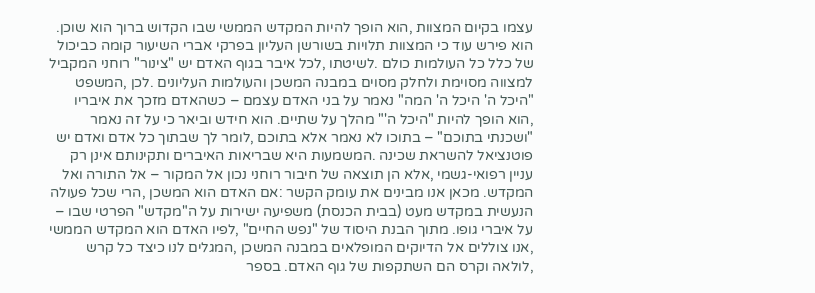עצמו בקיום המצוות ,הוא הופך להיות המקדש הממשי שבו הקדוש ברוך הוא שוכן. הוא פירש עוד כי המצוות תלויות בשורשן העליון בפרקי אברי השיעור קומה כביכול של כלל כל העולמות כולם .לשיטתו ,לכל איבר בגוף האדם יש "צינור" רוחני המקביל למצווה מסוימת ולחלק מסוים במבנה המשכן והעולמות העליונים .לכן ,המשפט "היכל ה' היכל ה' המה" נאמר על בני האדם עצמם – כשהאדם מזכך את איבריו ,הוא הופך להיות "היכל ה'" מהלך על שתיים. הוא חידש וביאר כי על זה נאמר "ושכנתי בתוכם" – בתוכו לא נאמר אלא בתוכם ,לומר לך שבתוך כל אדם ואדם יש פוטנציאל להשראת שכינה .המשמעות היא שבריאות האיברים ותקינותם אינן רק עניין רפואי-גשמי ,אלא הן תוצאה של חיבור רוחני נכון אל המקור – אל התורה ואל המקדש. מכאן אנו מבינים את עומק הקשר :אם האדם הוא המשכן ,הרי שכל פעולה הנעשית במקדש מעט (בבית הכנסת) משפיעה ישירות על ה"מקדש" הפרטי שבו – על איברי גופו. מתוך הבנת היסוד של "נפש החיים" ,לפיו האדם הוא המקדש הממשי ,אנו צוללים אל הדיוקים המופלאים במבנה המשכן ,המגלים לנו כיצד כל קרש ,לולאה וקרס הם השתקפות של גוף האדם. בספר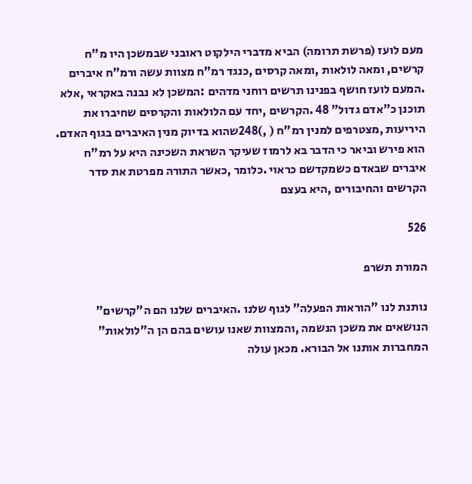מעם לועז (פרשת תרומה) הביא מדברי הילקוט ראובני שבמשכן היו מ"ח קרשים, ומאה לולאות ,ומאה קרסים ,כנגד רמ"ח מצוות עשה ורמ"ח איברים .המעם לועז חושף בפנינו תרשים רוחני מדהים :המשכן לא נבנה באקראי ,אלא תוכנן כ"אדם גדול" 48 .הקרשים ,יחד עם הלולאות והקרסים שחיברו את היריעות ,מצטרפים למנין רמ"ח ( ,)248שהוא בדיוק מנין האיברים בגוף האדם. הוא פירש וביאר כי הדבר בא לרמוז שעיקר השראת השכינה היא על רמ"ח איברים שבאדם כשמקדשם כראוי .כלומר ,כאשר התורה מפרטת את סדר הקרשים והחיבורים ,היא בעצם

526

המורת תשרפ

נותנת לנו "הוראות הפעלה" לגוף שלנו .האיברים שלנו הם ה"קרשים" הנושאים את משכן הנשמה ,והמצוות שאנו עושים בהם הן ה"לולאות" המחברות אותנו אל הבורא. מכאן עולה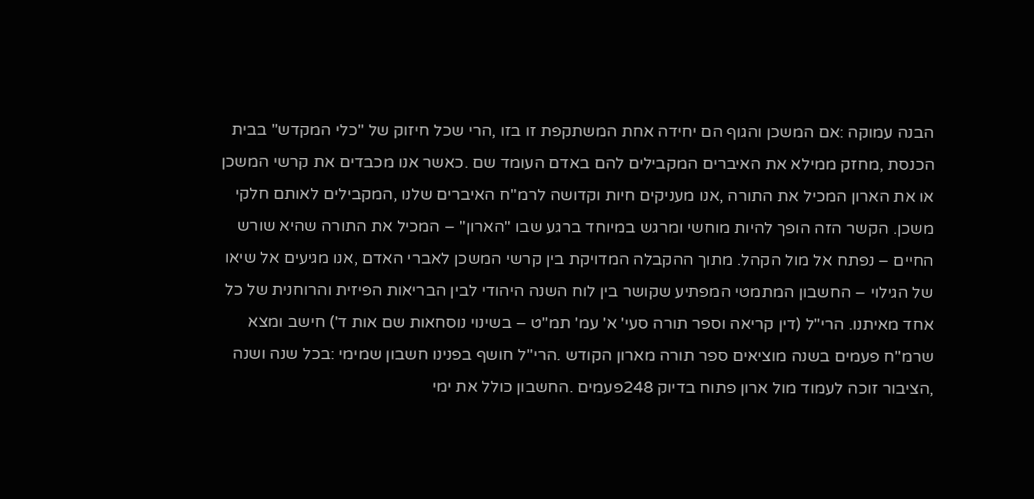הבנה עמוקה :אם המשכן והגוף הם יחידה אחת המשתקפת זו בזו ,הרי שכל חיזוק של "כלי המקדש" בבית הכנסת ,מחזק ממילא את האיברים המקבילים להם באדם העומד שם .כאשר אנו מכבדים את קרשי המשכן או את הארון המכיל את התורה ,אנו מעניקים חיות וקדושה לרמ"ח האיברים שלנו ,המקבילים לאותם חלקי משכן. הקשר הזה הופך להיות מוחשי ומרגש במיוחד ברגע שבו "הארון" – המכיל את התורה שהיא שורש החיים – נפתח אל מול הקהל. מתוך ההקבלה המדויקת בין קרשי המשכן לאברי האדם ,אנו מגיעים אל שיאו של הגילוי – החשבון המתמטי המפתיע שקושר בין לוח השנה היהודי לבין הבריאות הפיזית והרוחנית של כל אחד מאיתנו. הרי"ל (דין קריאה וספר תורה סעי' א' עמ' תמ"ט – בשינוי נוסחאות שם אות ד') חישב ומצא שרמ"ח פעמים בשנה מוציאים ספר תורה מארון הקודש .הרי"ל חושף בפנינו חשבון שמימי :בכל שנה ושנה ,הציבור זוכה לעמוד מול ארון פתוח בדיוק 248פעמים .החשבון כולל את ימי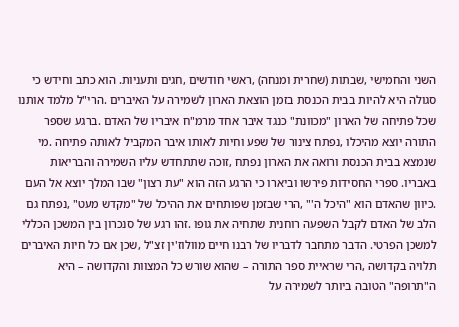השני והחמישי ,שבתות (שחרית ומנחה) ,ראשי חודשים ,חגים ותעניות. הוא כתב וחידש כי סגולה היא להיות בבית הכנסת בזמן הוצאת הארון לשמירה על האיברים .הרי"ל מלמד אותנו שכל פתיחה של הארון "מכוונת" כנגד איבר אחד מרמ"ח איבריו של האדם .ברגע שספר התורה יוצא מהיכלו ,נפתח צינור של שפע וחיות לאותו איבר המקביל לאותה פתיחה .מי שנמצא בבית הכנסת ורואה את הארון נפתח ,זוכה שתתחדש עליו השמירה והבריאות באבריו. ספרי החסידות פירשו וביארו כי הרגע הזה הוא "עת רצון" שבו המלך יוצא אל העם .כיוון שהאדם הוא "היכל ה'" ,הרי שבזמן שפותחים את ההיכל של "מקדש מעט" ,נפתח גם הלב של האדם לקבל השפעה רוחנית שתחיה את גופו .זהו רגע של סנכרון בין המשכן הכללי למשכן הפרטי. הדבר מתחבר לדבריו של רבנו חיים מוולוז'ין זצ"ל ,שכן אם כל חיות האיברים תלויה בקדושה ,הרי שראיית ספר התורה – שהוא שורש כל המצוות והקדושה – היא ה"תרופה" הטובה ביותר לשמירה על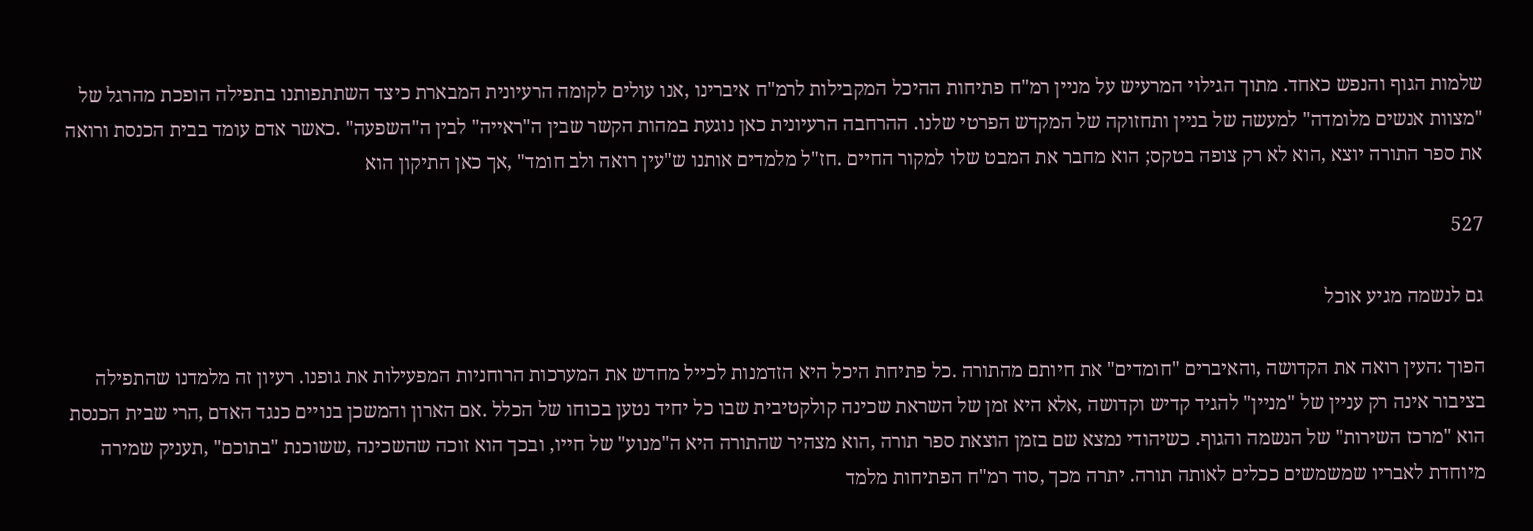שלמות הגוף והנפש כאחד. מתוך הגילוי המרעיש על מניין רמ"ח פתיחות ההיכל המקבילות לרמ"ח איברינו ,אנו עולים לקומה הרעיונית המבארת כיצד השתתפותנו בתפילה הופכת מהרגל של "מצוות אנשים מלומדה" למעשה של בניין ותחזוקה של המקדש הפרטי שלנו. ההרחבה הרעיונית כאן נוגעת במהות הקשר שבין ה"ראייה" לבין ה"השפעה" .כאשר אדם עומד בבית הכנסת ורואה את ספר התורה יוצא ,הוא לא רק צופה בטקס; הוא מחבר את המבט שלו למקור החיים .חז"ל מלמדים אותנו ש"עין רואה ולב חומד" ,אך כאן התיקון הוא

527

גם לנשמה מגיע אוכל

הפוך :העין רואה את הקדושה ,והאיברים "חומדים" את חיותם מהתורה .כל פתיחת היכל היא הזדמנות לכייל מחדש את המערכות הרוחניות המפעילות את גופנו. רעיון זה מלמדנו שהתפילה בציבור אינה רק עניין של "מניין" להגיד קדיש וקדושה ,אלא היא זמן של השראת שכינה קולקטיבית שבו כל יחיד נטען בכוחו של הכלל .אם הארון והמשכן בנויים כנגד האדם ,הרי שבית הכנסת הוא "מרכז השירות" של הנשמה והגוף. כשיהודי נמצא שם בזמן הוצאת ספר תורה ,הוא מצהיר שהתורה היא ה"מנוע" של חייו, ובכך הוא זוכה שהשכינה ,ששוכנת "בתוכם" ,תעניק שמירה מיוחדת לאבריו שמשמשים ככלים לאותה תורה. יתרה מכך ,סוד רמ"ח הפתיחות מלמד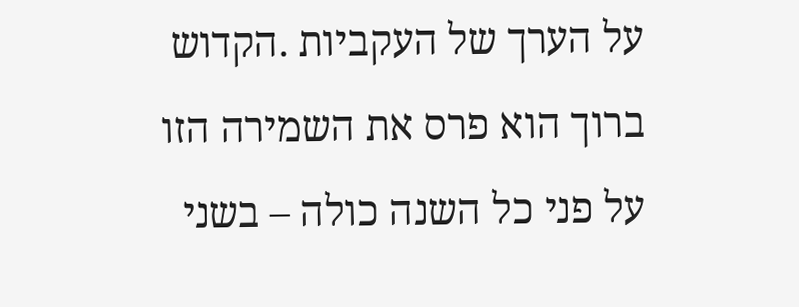על הערך של העקביות .הקדוש ברוך הוא פרס את השמירה הזו על פני כל השנה כולה – בשני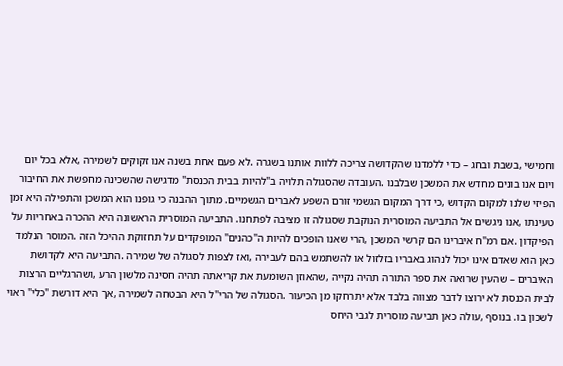וחמישי ,בשבת ובחג – כדי ללמדנו שהקדושה צריכה ללוות אותנו בשגרה .לא פעם אחת בשנה אנו זקוקים לשמירה ,אלא בכל יום ויום אנו בונים מחדש את המשכן שבלבנו .העובדה שהסגולה תלויה ב"להיות בבית הכנסת" מדגישה שהשכינה מחפשת את החיבור הפיזי שלנו למקום הקדוש ,כי דרך המקום הגשמי זורם השפע לאברים הגשמיים. מתוך ההבנה כי גופנו הוא המשכן והתפילה היא זמן טעינתו ,אנו ניגשים אל התביעה המוסרית הנוקבת שסגולה זו מציבה לפתחנו. התביעה המוסרית הראשונה היא ההכרה באחריות על הפיקדון .אם רמ"ח איברינו הם קרשי המשכן ,הרי שאנו הופכים להיות ה"כהנים" המופקדים על תחזוקת ההיכל הזה .המוסר הנלמד כאן הוא שאדם אינו יכול לנהוג באבריו בזלזול או להשתמש בהם לעבירה ,ואז לצפות לסגולה של שמירה .התביעה היא לקדושת האיברים – שהעין שרואה את ספר התורה תהיה נקייה ,שהאוזן השומעת את קריאתה תהיה חסינה מלשון הרע ,ושהרגליים הרצות לבית הכנסת לא ירוצו לדבר מצווה בלבד אלא יתרחקו מן הכיעור .הסגולה של הרי"ל היא הבטחה לשמירה ,אך היא דורשת "כלי" ראוי לשכון בו. בנוסף ,עולה כאן תביעה מוסרית לגבי היחס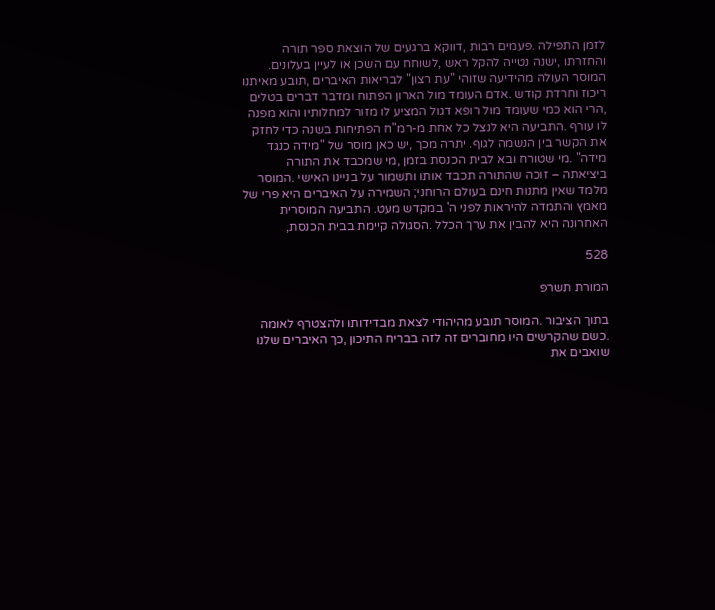לזמן התפילה .פעמים רבות ,דווקא ברגעים של הוצאת ספר תורה והחזרתו ,ישנה נטייה להקל ראש ,לשוחח עם השכן או לעיין בעלונים. המוסר העולה מהידיעה שזוהי "עת רצון" לבריאות האיברים ,תובע מאיתנו ריכוז וחרדת קודש .אדם העומד מול הארון הפתוח ומדבר דברים בטלים ,הרי הוא כמי שעומד מול רופא דגול המציע לו מזור למחלותיו והוא מפנה לו עורף .התביעה היא לנצל כל אחת מ-רמ"ח הפתיחות בשנה כדי לחזק את הקשר בין הנשמה לגוף. יתרה מכך ,יש כאן מוסר של "מידה כנגד מידה" .מי שטורח ובא לבית הכנסת בזמן ,מי שמכבד את התורה ביציאתה – זוכה שהתורה תכבד אותו ותשמור על בניינו האישי .המוסר מלמד שאין מתנות חינם בעולם הרוחני; השמירה על האיברים היא פרי של מאמץ והתמדה להיראות לפני ה' במקדש מעט. התביעה המוסרית האחרונה היא להבין את ערך הכלל .הסגולה קיימת בבית הכנסת,

528

המורת תשרפ

בתוך הציבור .המוסר תובע מהיהודי לצאת מבדידותו ולהצטרף לאומה .כשם שהקרשים היו מחוברים זה לזה בבריח התיכון ,כך האיברים שלנו שואבים את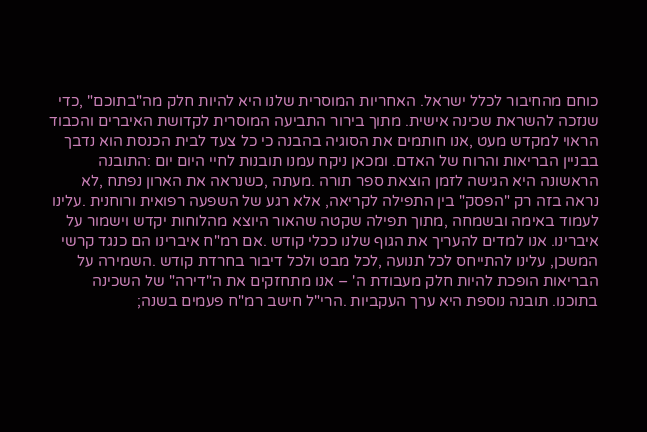כוחם מהחיבור לכלל ישראל. האחריות המוסרית שלנו היא להיות חלק מה"בתוכם" ,כדי שנזכה להשראת שכינה אישית. מתוך בירור התביעה המוסרית לקדושת האיברים והכבוד הראוי למקדש מעט ,אנו חותמים את הסוגיה בהבנה כי כל צעד לבית הכנסת הוא נדבך בבניין הבריאות והרוח של האדם. ומכאן ניקח עמנו תובנות לחיי היום יום :התובנה הראשונה היא הגישה לזמן הוצאת ספר תורה .מעתה ,כשנראה את הארון נפתח ,לא נראה בזה רק "הפסק" בין התפילה לקריאה, אלא רגע של השפעה רפואית ורוחנית .עלינו לעמוד באימה ובשמחה ,מתוך תפילה שקטה שהאור היוצא מהלוחות יקדש וישמור על איברינו. אנו למדים להעריך את הגוף שלנו ככלי קודש .אם רמ"ח איברינו הם כנגד קרשי המשכן, עלינו להתייחס לכל תנועה ,לכל מבט ולכל דיבור בחרדת קודש .השמירה על הבריאות הופכת להיות חלק מעבודת ה' – אנו מתחזקים את ה"דירה" של השכינה בתוכנו. תובנה נוספת היא ערך העקביות .הרי"ל חישב רמ"ח פעמים בשנה;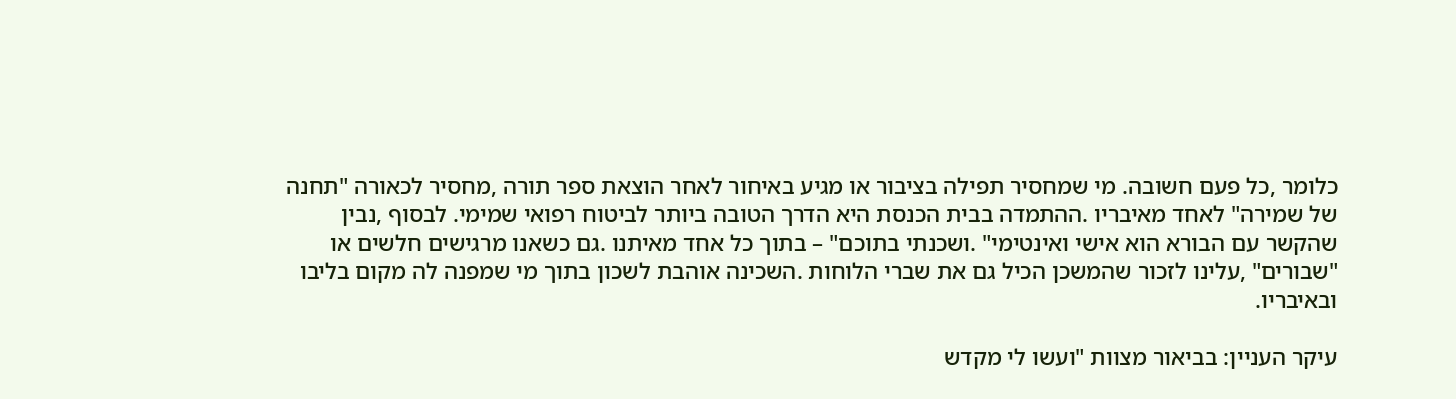כלומר ,כל פעם חשובה. מי שמחסיר תפילה בציבור או מגיע באיחור לאחר הוצאת ספר תורה ,מחסיר לכאורה "תחנה של שמירה" לאחד מאיבריו .ההתמדה בבית הכנסת היא הדרך הטובה ביותר לביטוח רפואי שמימי. לבסוף ,נבין שהקשר עם הבורא הוא אישי ואינטימי" .ושכנתי בתוכם" – בתוך כל אחד מאיתנו .גם כשאנו מרגישים חלשים או "שבורים" ,עלינו לזכור שהמשכן הכיל גם את שברי הלוחות .השכינה אוהבת לשכון בתוך מי שמפנה לה מקום בליבו ובאיבריו.

עיקר העניין: בביאור מצוות "ועשו לי מקדש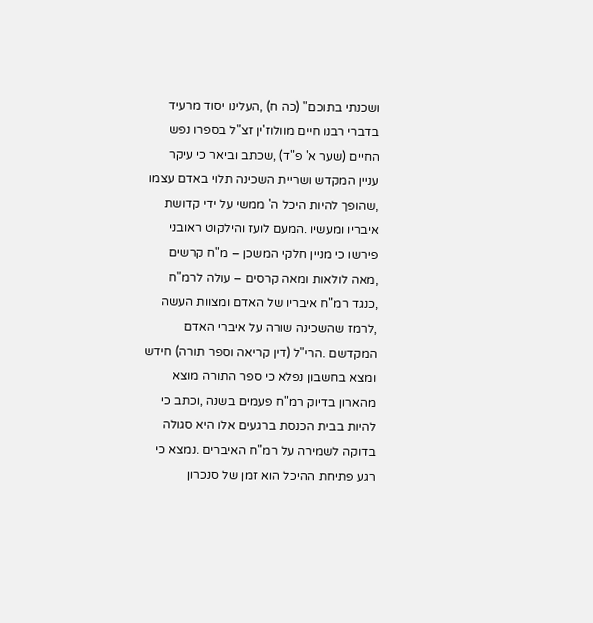ושכנתי בתוכם" (כה ח) ,העלינו יסוד מרעיד בדברי רבנו חיים מוולוז'ין זצ"ל בספרו נפש החיים (שער א' פ"ד) ,שכתב וביאר כי עיקר עניין המקדש ושריית השכינה תלוי באדם עצמו ,שהופך להיות היכל ה' ממשי על ידי קדושת איבריו ומעשיו .המעם לועז והילקוט ראובני פירשו כי מניין חלקי המשכן – מ"ח קרשים ,מאה לולאות ומאה קרסים – עולה לרמ"ח ,כנגד רמ"ח איבריו של האדם ומצוות העשה ,לרמז שהשכינה שורה על איברי האדם המקדשם .הרי"ל (דין קריאה וספר תורה) חידש ומצא בחשבון נפלא כי ספר התורה מוצא מהארון בדיוק רמ"ח פעמים בשנה ,וכתב כי להיות בבית הכנסת ברגעים אלו היא סגולה בדוקה לשמירה על רמ"ח האיברים .נמצא כי רגע פתיחת ההיכל הוא זמן של סנכרון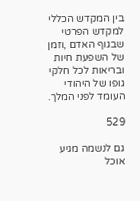בין המקדש הכללי למקדש הפרטי שבגוף האדם ,וזמן של השפעת חיות ובריאות לכל חלקי גופו של היהודי העומד לפני המלך.

529

גם לנשמה מגיע אוכל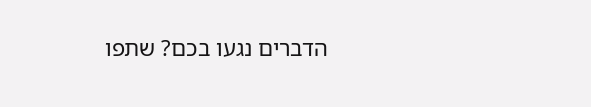הדברים נגעו בכם? שתפו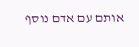אותם עם אדם נוסף